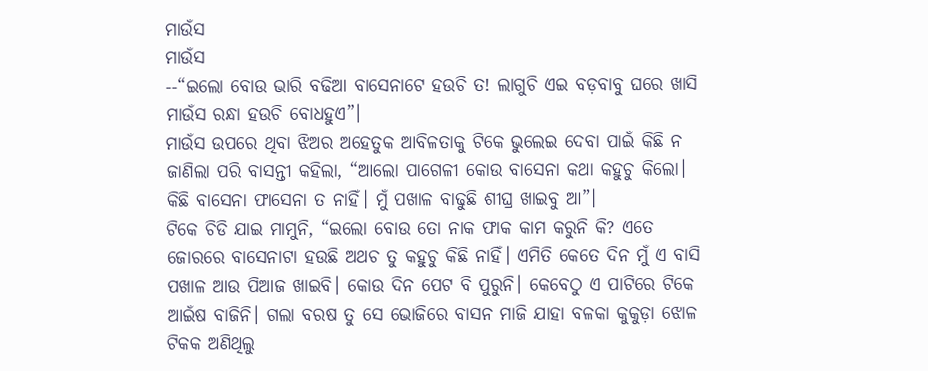ମାଉଁସ
ମାଉଁସ
--“ଇଲୋ ବୋଉ ଭାରି ବଢିଆ ବାସେନାଟେ ହଉଚି ତ! ଲାଗୁଚି ଏଇ ବଡ଼ବାବୁ ଘରେ ଖାସି ମାଉଁସ ରନ୍ଧା ହଉଚି ବୋଧହୁଏ”।
ମାଉଁସ ଉପରେ ଥିବା ଝିଅର ଅହେତୁକ ଆବିଳତାକୁ ଟିକେ ଭୁଲେଇ ଦେବା ପାଇଁ କିଛି ନ ଜାଣିଲା ପରି ବାସନ୍ତୀ କହିଲା, “ଆଲୋ ପାଗେଳୀ କୋଉ ବାସେନା କଥା କହୁଚୁ କିଲୋ। କିଛି ବାସେନା ଫାସେନା ତ ନାହିଁ। ମୁଁ ପଖାଳ ବାଢୁଛି ଶୀଘ୍ର ଖାଇବୁ ଆ”।
ଟିକେ ଚିଡି ଯାଇ ମାମୁନି, “ଇଲୋ ବୋଉ ତୋ ନାକ ଫାକ କାମ କରୁନି କି? ଏତେ ଜୋରରେ ବାସେନାଟା ହଉଛି ଅଥଚ ତୁ କହୁଚୁ କିଛି ନାହିଁ। ଏମିତି କେତେ ଦିନ ମୁଁ ଏ ବାସି ପଖାଳ ଆଉ ପିଆଜ ଖାଇବି। କୋଉ ଦିନ ପେଟ ବି ପୁରୁନି। କେବେଠୁ ଏ ପାଟିରେ ଟିକେ ଆଇଁଷ ବାଜିନି। ଗଲା ବରଷ ତୁ ସେ ଭୋଜିରେ ବାସନ ମାଜି ଯାହା ବଳକା କୁକୁଡ଼ା ଝୋଳ ଟିକକ ଅଣିଥିଲୁ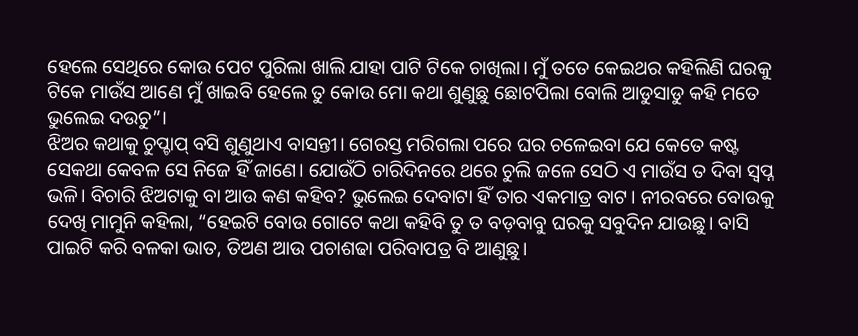ହେଲେ ସେଥିରେ କୋଉ ପେଟ ପୁରିଲା ଖାଲି ଯାହା ପାଟି ଟିକେ ଚାଖିଲା। ମୁଁ ତତେ କେଇଥର କହିଲିଣି ଘରକୁ ଟିକେ ମାଉଁସ ଆଣେ ମୁଁ ଖାଇବି ହେଲେ ତୁ କୋଉ ମୋ କଥା ଶୁଣୁଛୁ ଛୋଟପିଲା ବୋଲି ଆଡୁସାଡୁ କହି ମତେ ଭୁଲେଇ ଦଉଚୁ”।
ଝିଅର କଥାକୁ ଚୁପ୍ଚାପ୍ ବସି ଶୁଣୁଥାଏ ବାସନ୍ତୀ। ଗେରସ୍ତ ମରିଗଲା ପରେ ଘର ଚଳେଇବା ଯେ କେତେ କଷ୍ଟ ସେକଥା କେବଳ ସେ ନିଜେ ହିଁ ଜାଣେ। ଯୋଉଁଠି ଚାରିଦିନରେ ଥରେ ଚୁଲି ଜଳେ ସେଠି ଏ ମାଉଁସ ତ ଦିବା ସ୍ୱପ୍ନ ଭଳି। ବିଚାରି ଝିଅଟାକୁ ବା ଆଉ କଣ କହିବ? ଭୁଲେଇ ଦେବାଟା ହିଁ ତାର ଏକମାତ୍ର ବାଟ। ନୀରବରେ ବୋଉକୁ ଦେଖି ମାମୁନି କହିଲା, “ହେଇଟି ବୋଉ ଗୋଟେ କଥା କହିବି ତୁ ତ ବଡ଼ବାବୁ ଘରକୁ ସବୁଦିନ ଯାଉଛୁ। ବାସି ପାଇଟି କରି ବଳକା ଭାତ, ତିଅଣ ଆଉ ପଚାଶଢା ପରିବାପତ୍ର ବି ଆଣୁଛୁ।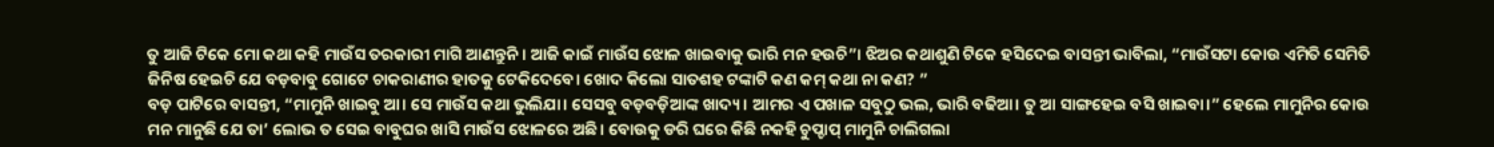ତୁ ଆଜି ଟିକେ ମୋ କଥା କହି ମାଉଁସ ତରକାରୀ ମାଗି ଆଣନ୍ତୁନି। ଆଜି କାଇଁ ମାଉଁସ ଝୋଳ ଖାଇବାକୁ ଭାରି ମନ ହଉଚି”। ଝିଅର କଥାଶୁଣି ଟିକେ ହସିଦେଇ ବାସନ୍ତୀ ଭାବିଲା, “ମାଉଁସଟା କୋଉ ଏମିତି ସେମିତି ଜିନିଷ ହେଇଚି ଯେ ବଡ଼ବାବୁ ଗୋଟେ ଚାକରାଣୀର ହାତକୁ ଟେକିଦେବେ। ଖୋଦ କିଲୋ ସାତଶହ ଟଙ୍କାଟି କଣ କମ୍ କଥା ନା କଣ? ”
ବଡ଼ ପାଟିରେ ବାସନ୍ତୀ, “ମାମୁନି ଖାଇବୁ ଆ। ସେ ମାଉଁସ କଥା ଭୁଲିଯା। ସେସବୁ ବଡ଼ବଡ଼ିଆଙ୍କ ଖାଦ୍ୟ। ଆମର ଏ ପଖାଳ ସବୁଠୁ ଭଲ, ଭାରି ବଢିଆ। ତୁ ଆ ସାଙ୍ଗହେଇ ବସି ଖାଇବା।” ହେଲେ ମାମୁନିର କୋଉ ମନ ମାନୁଛି ଯେ ତା’ ଲୋଭ ତ ସେଇ ବାବୁଘର ଖାସି ମାଉଁସ ଝୋଳରେ ଅଛି। ବୋଉକୁ ଡରି ଘରେ କିଛି ନକହି ଚୁପ୍ଚାପ୍ ମାମୁନି ଚାଲିଗଲା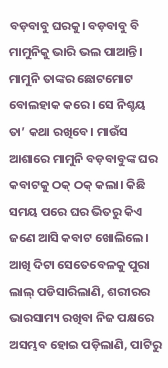ବଡ଼ବାବୁ ଘରକୁ। ବଡ଼ବାବୁ ବି ମାମୁନିକୁ ଭାରି ଭଲ ପାଆନ୍ତି। ମାମୁନି ତାଙ୍କର ଛୋଟମୋଟ ବୋଲହାକ କରେ। ସେ ନିଶ୍ଚୟ ତା’ କଥା ରଖିବେ। ମାଉଁସ ଆଶାରେ ମାମୁନି ବଡ଼ବାବୁଙ୍କ ଘର କବାଟକୁ ଠକ୍ ଠକ୍ କଲା। କିଛି ସମୟ ପରେ ଘର ଭିତରୁ କିଏ ଜଣେ ଆସି କବାଟ ଖୋଲିଲେ। ଆଖି ଦିଟା ସେତେବେଳକୁ ପୁରା ଲାଲ୍ ପଡିସାରିଲାଣି, ଶରୀରର ଭାରସାମ୍ୟ ରଖିବା ନିଜ ପକ୍ଷରେ ଅସମ୍ଭବ ହୋଇ ପଡ଼ିଲାଣି, ପାଟିରୁ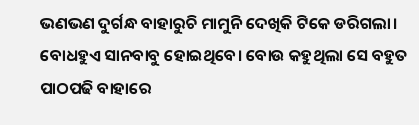ଭଣଭଣ ଦୁର୍ଗନ୍ଧ ବାହାରୁଚି ମାମୁନି ଦେଖିକି ଟିକେ ଡରିଗଲା। ବୋଧହୁଏ ସାନବାବୁ ହୋଇଥିବେ। ବୋଉ କହୁଥିଲା ସେ ବହୁତ ପାଠପଢି ବାହାରେ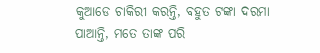କୁଆଡେ ଚାକିରୀ କରନ୍ତି, ବହୁତ ଟଙ୍କା ଦରମା ପାଆନ୍ତି, ମତେ ତାଙ୍କ ପରି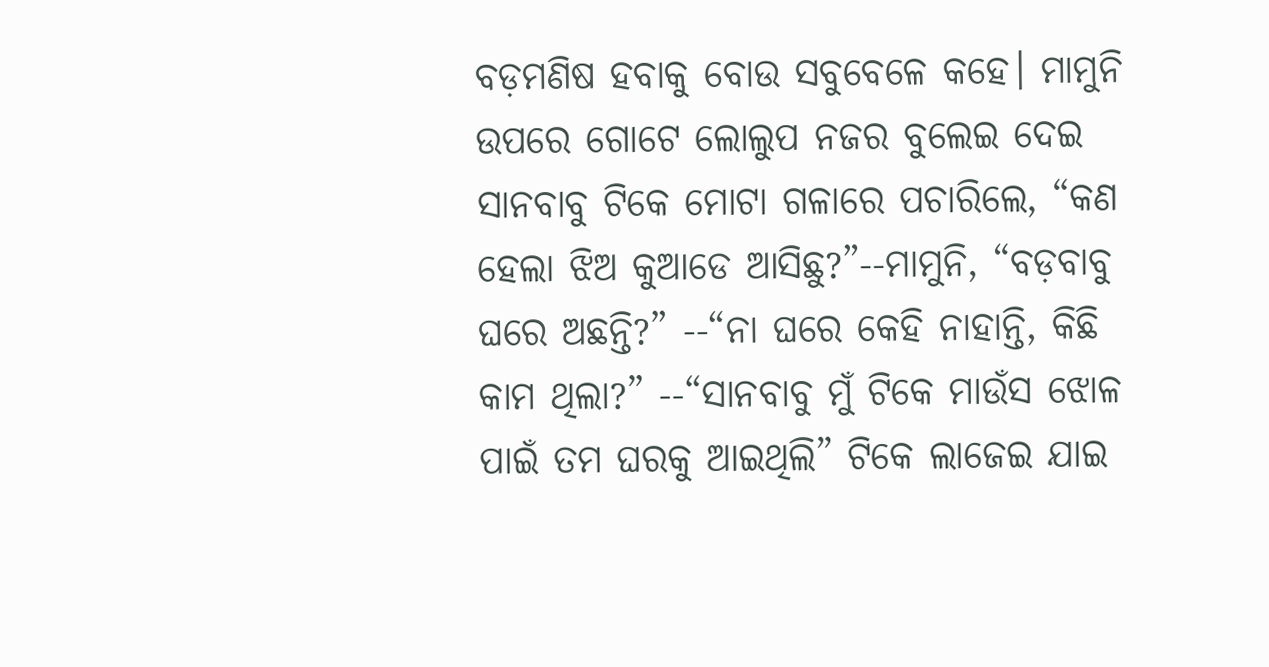ବଡ଼ମଣିଷ ହବାକୁ ବୋଉ ସବୁବେଳେ କହେ। ମାମୁନି ଉପରେ ଗୋଟେ ଲୋଲୁପ ନଜର ବୁଲେଇ ଦେଇ ସାନବାବୁ ଟିକେ ମୋଟା ଗଳାରେ ପଚାରିଲେ, “କଣ ହେଲା ଝିଅ କୁଆଡେ ଆସିଛୁ?”--ମାମୁନି, “ବଡ଼ବାବୁ ଘରେ ଅଛନ୍ତି?” --“ନା ଘରେ କେହି ନାହାନ୍ତି, କିଛି କାମ ଥିଲା?” --“ସାନବାବୁ ମୁଁ ଟିକେ ମାଉଁସ ଝୋଳ ପାଇଁ ତମ ଘରକୁ ଆଇଥିଲି” ଟିକେ ଲାଜେଇ ଯାଇ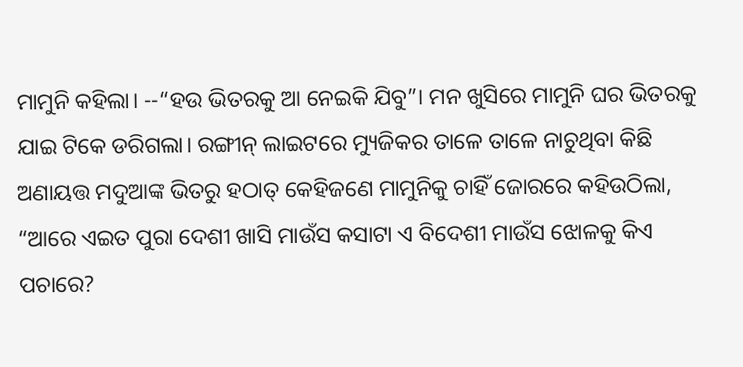ମାମୁନି କହିଲା। --“ହଉ ଭିତରକୁ ଆ ନେଇକି ଯିବୁ”। ମନ ଖୁସିରେ ମାମୁନି ଘର ଭିତରକୁ ଯାଇ ଟିକେ ଡରିଗଲା। ରଙ୍ଗୀନ୍ ଲାଇଟରେ ମ୍ୟୁଜିକର ତାଳେ ତାଳେ ନାଚୁଥିବା କିଛି ଅଣାୟତ୍ତ ମଦୁଆଙ୍କ ଭିତରୁ ହଠାତ୍ କେହିଜଣେ ମାମୁନିକୁ ଚାହିଁ ଜୋରରେ କହିଉଠିଲା, “ଆରେ ଏଇତ ପୁରା ଦେଶୀ ଖାସି ମାଉଁସ କସାଟା ଏ ବିଦେଶୀ ମାଉଁସ ଝୋଳକୁ କିଏ ପଚାରେ?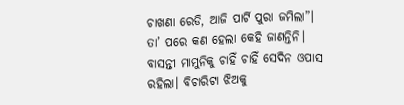ଚାଖଣା ରେଡି, ଆଜି ପାର୍ଟି ପୁରା ଜମିଲା”।
ତା’ ପରେ କଣ ହେଲା କେହି ଜାଣନ୍ତିନି। ବାସନ୍ତୀ ମାମୁନିକୁ ଚାହିଁ ଚାହିଁ ସେଦିନ ଓପାସ ରହିଲା। ବିଚାରିଟା ଝିଅକୁ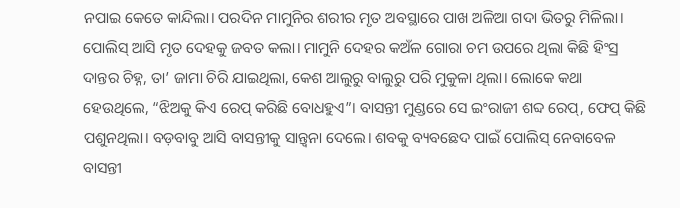ନପାଇ କେତେ କାନ୍ଦିଲା। ପରଦିନ ମାମୁନିର ଶରୀର ମୃତ ଅବସ୍ଥାରେ ପାଖ ଅଳିଆ ଗଦା ଭିତରୁ ମିଳିଲା। ପୋଲିସ୍ ଆସି ମୃତ ଦେହକୁ ଜବତ କଲା। ମାମୁନି ଦେହର କଅଁଳ ଗୋରା ଚମ ଉପରେ ଥିଲା କିଛି ହିଂସ୍ର ଦାନ୍ତର ଚିହ୍ନ, ତା’ ଜାମା ଚିରି ଯାଇଥିଲା, କେଶ ଆଲୁରୁ ବାଲୁରୁ ପରି ମୁକୁଳା ଥିଲା। ଲୋକେ କଥା ହେଉଥିଲେ, “ଝିଅକୁ କିଏ ରେପ୍ କରିଛି ବୋଧହୁଏ”। ବାସନ୍ତୀ ମୁଣ୍ଡରେ ସେ ଇଂରାଜୀ ଶବ୍ଦ ରେପ୍, ଫେପ୍ କିଛି ପଶୁନଥିଲା। ବଡ଼ବାବୁ ଆସି ବାସନ୍ତୀକୁ ସାନ୍ତ୍ୱନା ଦେଲେ। ଶବକୁ ବ୍ୟବଛେଦ ପାଇଁ ପୋଲିସ୍ ନେବାବେଳ ବାସନ୍ତୀ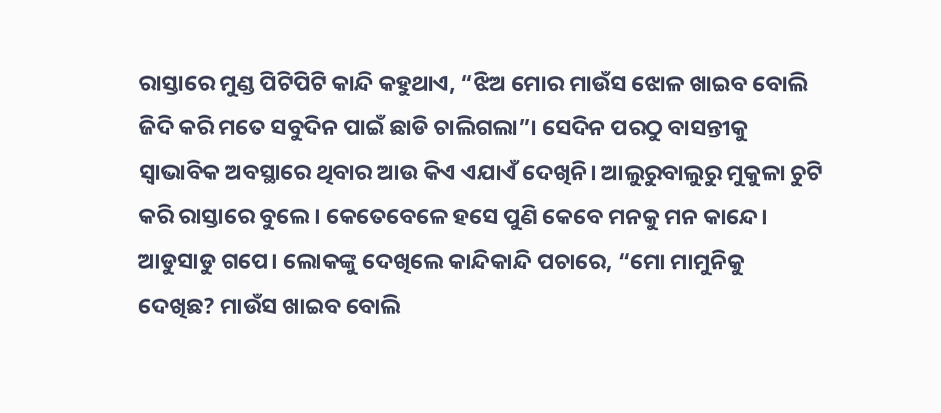ରାସ୍ତାରେ ମୁଣ୍ଡ ପିଟିପିଟି କାନ୍ଦି କହୁଥାଏ, “ଝିଅ ମୋର ମାଉଁସ ଝୋଳ ଖାଇବ ବୋଲି ଜିଦି କରି ମତେ ସବୁଦିନ ପାଇଁ ଛାଡି ଚାଲିଗଲା”। ସେଦିନ ପରଠୁ ବାସନ୍ତୀକୁ ସ୍ୱାଭାବିକ ଅବସ୍ଥାରେ ଥିବାର ଆଉ କିଏ ଏଯାଏଁ ଦେଖିନି। ଆଲୁରୁବାଲୁରୁ ମୁକୁଳା ଚୁଟି କରି ରାସ୍ତାରେ ବୁଲେ। କେତେବେଳେ ହସେ ପୁଣି କେବେ ମନକୁ ମନ କାନ୍ଦେ। ଆଡୁସାଡୁ ଗପେ। ଲୋକଙ୍କୁ ଦେଖିଲେ କାନ୍ଦିକାନ୍ଦି ପଚାରେ, “ମୋ ମାମୁନିକୁ ଦେଖିଛ? ମାଉଁସ ଖାଇବ ବୋଲି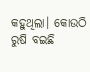କହୁଥିଲା। କୋଉଠି ରୁଷି ବଇଛି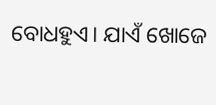ବୋଧହୁଏ। ଯାଏଁ ଖୋଜେ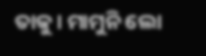ତାକୁ। ମାମୁନି ଲୋ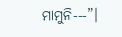ମାମୁନି---”।